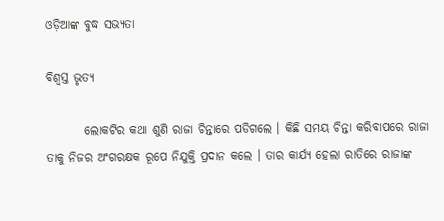ଓଡ଼ିଆଙ୍କ ବୁଦ୍ଧ ସଭ୍ୟତା

ବିଶ୍ୱସ୍ତ ଭୃତ୍ୟ

        ଲୋକଟିର କଥା ଶୁଣି ରାଜା ଚିନ୍ତାରେ ପଡିଗଲେ । କିଛି ସମୟ ଚିନ୍ତା କରିବାପରେ ରାଜା ତାକୁ ନିଜର ଅଂଗରକ୍ଷକ ରୂପେ ନିଯୁକ୍ତି ପ୍ରଦାନ କଲେ । ତାର କାର୍ଯ୍ୟ ହେଲା ରାତିରେ ରାଜାଙ୍କ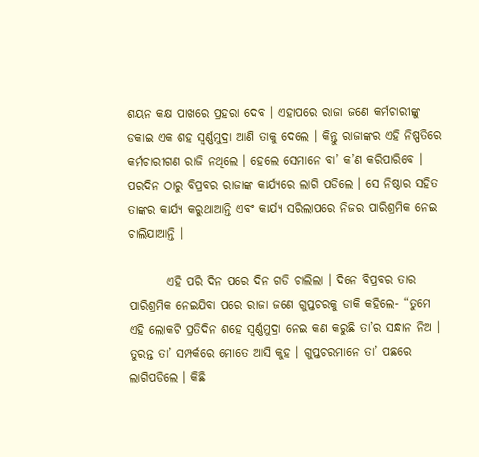ଶୟନ କକ୍ଷ ପାଖରେ ପ୍ରହରା ଦେବ । ଏହାପରେ ରାଜା ଜଣେ କର୍ମଚାରୀଙ୍କୁ ଡକାଇ ଏକ ଶହ ସ୍ୱର୍ଣ୍ଣମୁଦ୍ରା ଆଣି ତାକୁ ଦେଲେ । କିନ୍ତୁ ରାଜାଙ୍କର ଏହି ନିଷ୍ପତିରେ କର୍ମଚାରୀଗଣ ରାଜି ନଥିଲେ । ହେଲେ ସେମାନେ ବା’ କ’ଣ କରିପାରିବେ । ପରଦିନ ଠାରୁ ବିପ୍ରବର ରାଜାଙ୍କ କାର୍ଯ୍ୟରେ ଲାଗି ପଡିଲେ । ସେ ନିଷ୍ଠାର ସହିତ ତାଙ୍କର କାର୍ଯ୍ୟ କରୁଥାଆନ୍ତି ଏବଂ କାର୍ଯ୍ୟ ସରିଲାପରେ ନିଜର ପାରିଶ୍ରମିକ ନେଇ ଚାଲିଯାଆନ୍ତି ।

        ଏହି ପରି ଦିନ ପରେ ଦିନ ଗଡି ଚାଲିଲା । ଦିନେ ବିପ୍ରବର ତାର ପାରିଶ୍ରମିକ ନେଇଯିବା ପରେ ରାଜା ଜଣେ ଗୁପ୍ତଚରକୁ ଡାକି କହିଲେ- “ତୁମେ ଏହି ଲୋକଟି ପ୍ରତିଦିନ ଶହେ ସ୍ୱର୍ଣ୍ଣମୁଦ୍ରା ନେଇ କଣ କରୁଛି ତା’ର ସନ୍ଧାନ ନିଅ । ତୁରନ୍ତ ତା’ ସମ୍ପର୍କରେ ମୋତେ ଆସି କୁହ । ଗୁପ୍ତଚରମାନେ ତା’ ପଛରେ ଲାଗିପଡିଲେ । କିଛି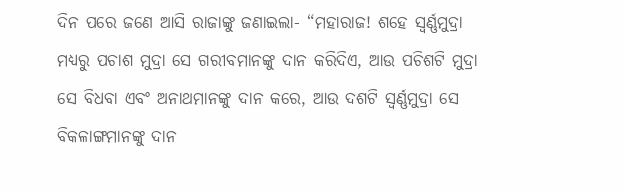ଦିନ ପରେ ଜଣେ ଆସି ରାଜାଙ୍କୁ ଜଣାଇଲା- “ମହାରାଜ! ଶହେ ସ୍ୱର୍ଣ୍ଣମୁଦ୍ରା ମଧ୍ୟରୁ ପଚାଶ ମୁଦ୍ରା ସେ ଗରୀବମାନଙ୍କୁ ଦାନ କରିଦିଏ, ଆଉ ପଚିଶଟି ମୁଦ୍ରା ସେ ବିଧବା ଏବଂ ଅନାଥମାନଙ୍କୁ ଦାନ କରେ, ଆଉ ଦଶଟି ସ୍ୱର୍ଣ୍ଣମୁଦ୍ରା ସେ ବିକଳାଙ୍ଗମାନଙ୍କୁ ଦାନ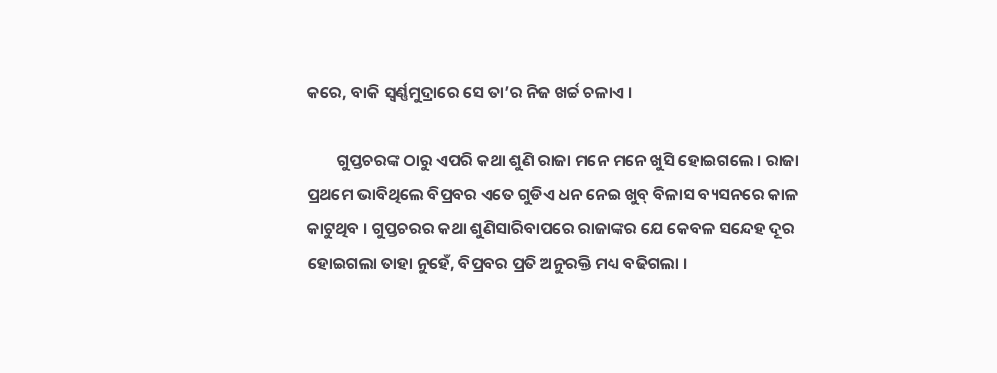କରେ, ବାକି ସ୍ୱର୍ଣ୍ଣମୁଦ୍ରାରେ ସେ ତା’ର ନିଜ ଖର୍ଚ୍ଚ ଚଳାଏ ।

        ଗୁପ୍ତଚରଙ୍କ ଠାରୁ ଏପରି କଥା ଶୁଣି ରାଜା ମନେ ମନେ ଖୁସି ହୋଇଗଲେ । ରାଜା ପ୍ରଥମେ ଭାବିଥିଲେ ବିପ୍ରବର ଏତେ ଗୁଡିଏ ଧନ ନେଇ ଖୁବ୍ ବିଳାସ ବ୍ୟସନରେ କାଳ କାଟୁଥିବ । ଗୁପ୍ତଚରର କଥା ଶୁଣିସାରିବାପରେ ରାଜାଙ୍କର ଯେ କେବଳ ସନ୍ଦେହ ଦୂର ହୋଇଗଲା ତାହା ନୁହେଁ, ବିପ୍ରବର ପ୍ରତି ଅନୁରକ୍ତି ମଧ୍ୟ ବଢିଗଲା ।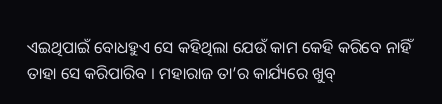ଏଇଥିପାଇଁ ବୋଧହୁଏ ସେ କହିଥିଲା ଯେଉଁ କାମ କେହି କରିବେ ନାହିଁ ତାହା ସେ କରିପାରିବ । ମହାରାଜ ତା’ର କାର୍ଯ୍ୟରେ ଖୁବ୍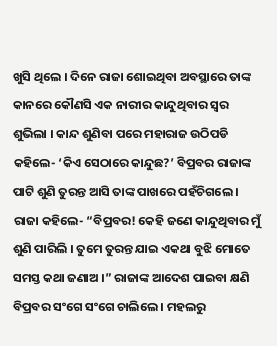ଖୁସି ଥିଲେ । ଦିନେ ରାଜା ଶୋଇଥିବା ଅବସ୍ଥାରେ ତାଙ୍କ କାନରେ କୌଣସି ଏକ ନାରୀର କାନ୍ଦୁଥିବାର ସ୍ୱର ଶୁଭିଲା । କାନ୍ଦ ଶୁଣିବା ପରେ ମହାରାଜ ଉଠିପଡି କହିଲେ- ‘କିଏ ସେଠାରେ କାନ୍ଦୁଛ?’ ବିପ୍ରବର ରାଜାଙ୍କ ପାଟି ଶୁଣି ତୁରନ୍ତ ଆସି ତାଙ୍କ ପାଖରେ ପହଁଚିଗଲେ । ରାଜା କହିଲେ- “ବିପ୍ରବର! କେହି ଜଣେ କାନ୍ଦୁଥିବାର ମୁଁ ଶୁଣି ପାରିଲି । ତୁମେ ତୁରନ୍ତ ଯାଇ ଏକଥା ବୁଝି ମୋତେ ସମସ୍ତ କଥା ଜଣାଅ ।” ରାଜାଙ୍କ ଆଦେଶ ପାଇବା କ୍ଷଣି ବିପ୍ରବର ସଂଗେ ସଂଗେ ଚାଲିଲେ । ମହଲରୁ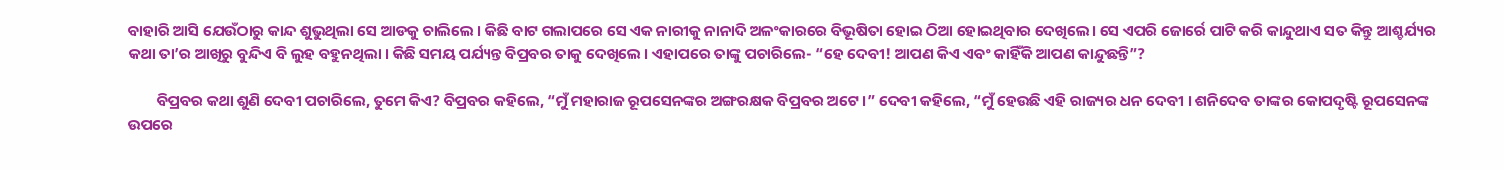ବାହାରି ଆସି ଯେଉଁଠାରୁ କାନ୍ଦ ଶୁଭୁଥିଲା ସେ ଆଡକୁ ଚାଲିଲେ । କିଛି ବାଟ ଗଲାପରେ ସେ ଏକ ନାରୀକୁ ନାନାଦି ଅଳଂକାରରେ ବିଭୂଷିତା ହୋଇ ଠିଆ ହୋଇଥିବାର ଦେଖିଲେ। ସେ ଏପରି ଜୋର୍ରେ ପାଟି କରି କାନ୍ଦୁଥାଏ ସତ କିନ୍ତୁ ଆଶ୍ଚର୍ଯ୍ୟର କଥା ତା’ର ଆଖିରୁ ବୁନ୍ଦିଏ ବି ଲୁହ ବହୁନଥିଲା । କିଛି ସମୟ ପର୍ଯ୍ୟନ୍ତ ବିପ୍ରବର ତାକୁ ଦେଖିଲେ । ଏହାପରେ ତାଙ୍କୁ ପଚାରିଲେ- “ହେ ଦେବୀ! ଆପଣ କିଏ ଏବଂ କାହିଁକି ଆପଣ କାନ୍ଦୁଛନ୍ତି”?

        ବିପ୍ରବର କଥା ଶୁଣି ଦେବୀ ପଚାରିଲେ, ତୁମେ କିଏ? ବିପ୍ରବର କହିଲେ, “ମୁଁ ମହାରାଜ ରୂପସେନଙ୍କର ଅଙ୍ଗରକ୍ଷକ ବିପ୍ରବର ଅଟେ ।” ଦେବୀ କହିଲେ, “ମୁଁ ହେଉଛି ଏହି ରାଜ୍ୟର ଧନ ଦେବୀ । ଶନିଦେବ ତାଙ୍କର କୋପଦୃଷ୍ଟି ରୂପସେନଙ୍କ ଉପରେ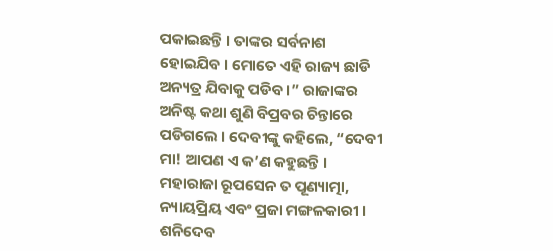ପକାଇଛନ୍ତି । ତାଙ୍କର ସର୍ବନାଶ ହୋଇଯିବ । ମୋତେ ଏହି ରାଜ୍ୟ ଛାଡି ଅନ୍ୟତ୍ର ଯିବାକୁ ପଡିବ ।” ରାଜାଙ୍କର ଅନିଷ୍ଟ କଥା ଶୁଣି ବିପ୍ରବର ଚିନ୍ତାରେ ପଡିଗଲେ । ଦେବୀଙ୍କୁ କହିଲେ, “ଦେବୀ ମା! ଆପଣ ଏ କ’ଣ କହୁଛନ୍ତି । ମହାରାଜା ରୂପସେନ ତ ପୂଣ୍ୟାତ୍ମା, ନ୍ୟାୟପ୍ରିୟ ଏବଂ ପ୍ରଜା ମଙ୍ଗଳକାରୀ । ଶନିଦେବ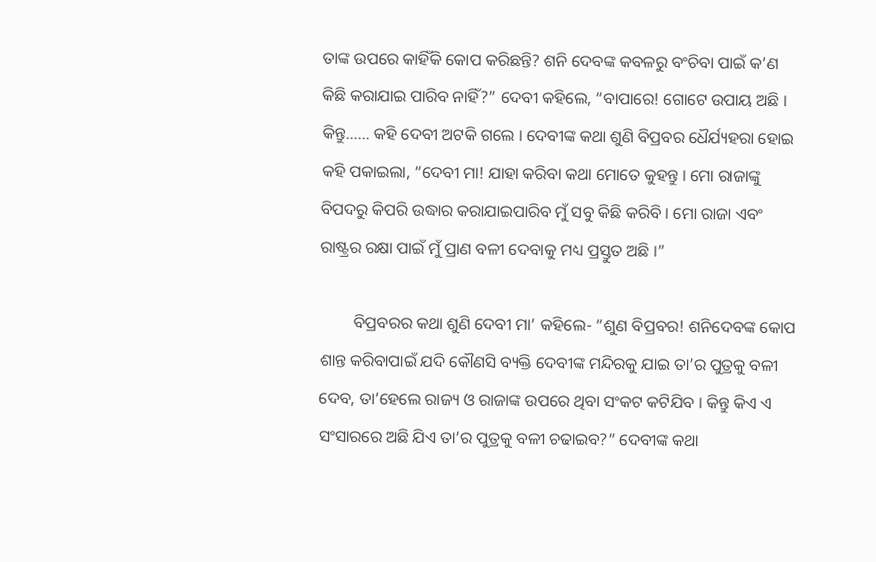ତାଙ୍କ ଉପରେ କାହିଁକି କୋପ କରିଛନ୍ତି? ଶନି ଦେବଙ୍କ କବଳରୁ ବଂଚିବା ପାଇଁ କ’ଣ କିଛି କରାଯାଇ ପାରିବ ନାହିଁ?” ଦେବୀ କହିଲେ, “ବାପାରେ! ଗୋଟେ ଉପାୟ ଅଛି । କିନ୍ତୁ…… କହି ଦେବୀ ଅଟକି ଗଲେ । ଦେବୀଙ୍କ କଥା ଶୁଣି ବିପ୍ରବର ଧୈର୍ଯ୍ୟହରା ହୋଇ କହି ପକାଇଲା, “ଦେବୀ ମା! ଯାହା କରିବା କଥା ମୋତେ କୁହନ୍ତୁ । ମୋ ରାଜାଙ୍କୁ ବିପଦରୁ କିପରି ଉଦ୍ଧାର କରାଯାଇପାରିବ ମୁଁ ସବୁ କିଛି କରିବି । ମୋ ରାଜା ଏବଂ ରାଷ୍ଟ୍ରର ରକ୍ଷା ପାଇଁ ମୁଁ ପ୍ରାଣ ବଳୀ ଦେବାକୁ ମଧ୍ୟ ପ୍ରସ୍ତୁତ ଅଛି ।”

        ବିପ୍ରବରର କଥା ଶୁଣି ଦେବୀ ମା’ କହିଲେ- “ଶୁଣ ବିପ୍ରବର! ଶନିଦେବଙ୍କ କୋପ ଶାନ୍ତ କରିବାପାଇଁ ଯଦି କୌଣସି ବ୍ୟକ୍ତି ଦେବୀଙ୍କ ମନ୍ଦିରକୁ ଯାଇ ତା’ର ପୁତ୍ରକୁ ବଳୀ ଦେବ, ତା’ହେଲେ ରାଜ୍ୟ ଓ ରାଜାଙ୍କ ଉପରେ ଥିବା ସଂକଟ କଟିଯିବ । କିନ୍ତୁ କିଏ ଏ ସଂସାରରେ ଅଛି ଯିଏ ତା’ର ପୁତ୍ରକୁ ବଳୀ ଚଢାଇବ?” ଦେବୀଙ୍କ କଥା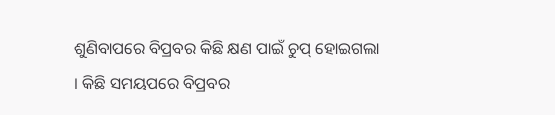ଶୁଣିବାପରେ ବିପ୍ରବର କିଛି କ୍ଷଣ ପାଇଁ ଚୁପ୍ ହୋଇଗଲା । କିଛି ସମୟପରେ ବିପ୍ରବର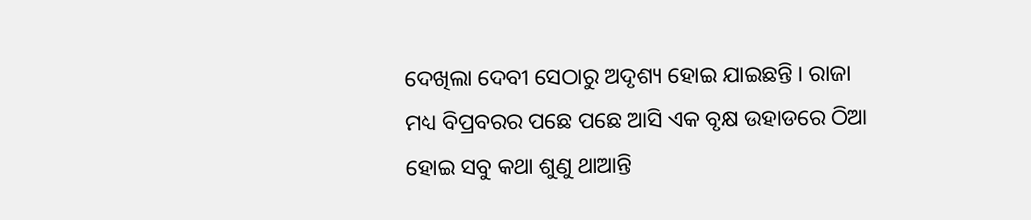ଦେଖିଲା ଦେବୀ ସେଠାରୁ ଅଦୃଶ୍ୟ ହୋଇ ଯାଇଛନ୍ତି । ରାଜା ମଧ୍ୟ ବିପ୍ରବରର ପଛେ ପଛେ ଆସି ଏକ ବୃକ୍ଷ ଉହାଡରେ ଠିଆ ହୋଇ ସବୁ କଥା ଶୁଣୁ ଥାଆନ୍ତି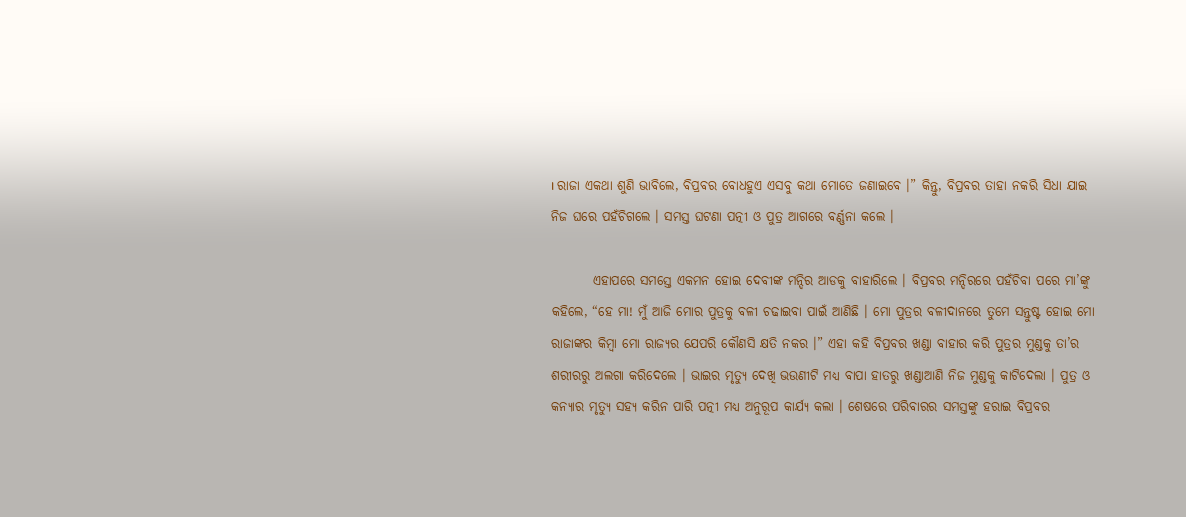। ରାଜା ଏକଥା ଶୁଣି ଭାବିଲେ, ବିପ୍ରବର ବୋଧହୁଏ ଏସବୁ କଥା ମୋତେ ଜଣାଇବେ ।” କିନ୍ତୁ, ବିପ୍ରବର ତାହା ନକରି ସିଧା ଯାଇ ନିଜ ଘରେ ପହଁଚିଗଲେ । ସମସ୍ତ ଘଟଣା ପତ୍ନୀ ଓ ପୁତ୍ର ଆଗରେ ବର୍ଣ୍ଣନା କଲେ ।

        ଏହାପରେ ସମସ୍ତେ ଏକମନ ହୋଇ ଦେବୀଙ୍କ ମନ୍ଦିର ଆଡକୁ ବାହାରିଲେ । ବିପ୍ରବର ମନ୍ଦିରରେ ପହଁଚିବା ପରେ ମା’ଙ୍କୁ କହିଲେ, “ହେ ମା! ମୁଁ ଆଜି ମୋର ପୁତ୍ରକୁ ବଳୀ ଚଢାଇବା ପାଇଁ ଆଣିଛି । ମୋ ପୁତ୍ରର ବଳୀଦାନରେ ତୁମେ ସନ୍ତୁଷ୍ଟ ହୋଇ ମୋ ରାଜାଙ୍କର କିମ୍ବା ମୋ ରାଜ୍ୟର ଯେପରି କୌଣସି କ୍ଷତି ନକର ।” ଏହା କହି ବିପ୍ରବର ଖଣ୍ଡା ବାହାର କରି ପୁତ୍ରର ମୁଣ୍ଡକୁ ତା’ର ଶରୀରରୁ ଅଲଗା କରିଦେଲେ । ଭାଇର ମୃତ୍ୟୁ ଦେଖି ଭଉଣୀଟି ମଧ୍ୟ ବାପା ହାତରୁ ଖଣ୍ଡାଆଣି ନିଜ ମୁଣ୍ଡକୁ କାଟିଦେଲା । ପୁତ୍ର ଓ କନ୍ୟାର ମୃତ୍ୟୁ ସହ୍ୟ କରିନ ପାରି ପତ୍ନୀ ମଧ୍ୟ ଅନୁରୂପ କାର୍ଯ୍ୟ କଲା । ଶେଷରେ ପରିବାରର ସମସ୍ତଙ୍କୁ ହରାଇ ବିପ୍ରବର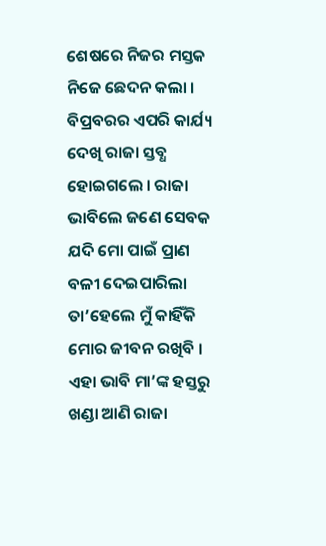ଶେଷରେ ନିଜର ମସ୍ତକ ନିଜେ ଛେଦନ କଲା । ବିପ୍ରବରର ଏପରି କାର୍ଯ୍ୟ ଦେଖି ରାଜା ସ୍ତବ୍ଧ ହୋଇଗଲେ । ରାଜା ଭାବିଲେ ଜଣେ ସେବକ ଯଦି ମୋ ପାଇଁ ପ୍ରାଣ ବଳୀ ଦେଇପାରିଲା ତା’ହେଲେ ମୁଁ କାହିଁକି ମୋର ଜୀବନ ରଖିବି । ଏହା ଭାବି ମା’ଙ୍କ ହସ୍ତରୁ ଖଣ୍ଡା ଆଣି ରାଜା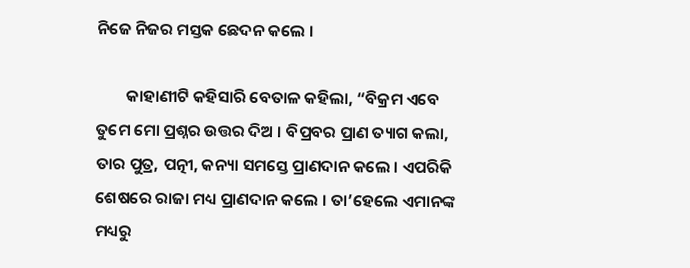ନିଜେ ନିଜର ମସ୍ତକ ଛେଦନ କଲେ ।

        କାହାଣୀଟି କହିସାରି ବେତାଳ କହିଲା, “ବିକ୍ରମ ଏବେ ତୁମେ ମୋ ପ୍ରଶ୍ନର ଉତ୍ତର ଦିଅ । ବିପ୍ରବର ପ୍ରାଣ ତ୍ୟାଗ କଲା, ତାର ପୁତ୍ର, ପତ୍ନୀ, କନ୍ୟା ସମସ୍ତେ ପ୍ରାଣଦାନ କଲେ । ଏପରିକି ଶେଷରେ ରାଜା ମଧ୍ୟ ପ୍ରାଣଦାନ କଲେ । ତା’ହେଲେ ଏମାନଙ୍କ ମଧ୍ୟରୁ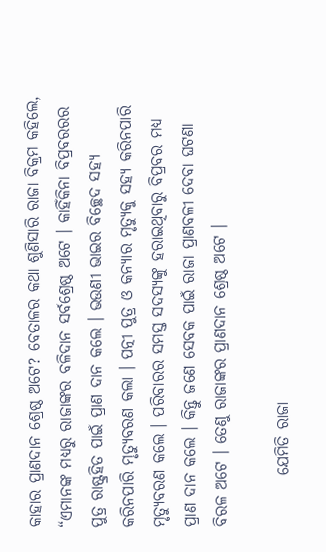କାହାର ପ୍ରାଣଦାନ ଶ୍ରେଷ୍ଠ ଅଟେ? ବେତାଳର କଥା ଶୁଣିସାରି ରାଜା ବିକ୍ରମ କହିଲେ, “ଏମାନଙ୍କ ମଧ୍ୟରୁ ରାଜାଙ୍କର ବଳିଦାନ ସର୍ବଶ୍ରେଷ୍ଠ ଅଟେ । କାହିଁକିନା ବିପ୍ରବରରର ପୁତ୍ର ରାଷ୍ଟ୍ରହିତ ପାଇଁ ପ୍ରାଣ ଦାନ କଲେ । ଭଉଣୀ ଭାଇର ବିଚ୍ଛେଦ ସହ୍ୟ କରିନପାରି ମୃତ୍ୟୁବରଣ କଲା । ପତ୍ନୀ ପୁତ୍ର ଓ କନ୍ୟାର ମୃତ୍ୟୁକୁ ସହ୍ୟ କରିନପାରି ମୃତ୍ୟୁବରଣ କଲେ । ପରିବାରର ସମସ୍ତ ସଦସ୍ୟଙ୍କୁ ହରାଇଥିବାରୁ ବିପ୍ରବର ମଧ୍ୟ ପ୍ରାଣ ଦାନ କଲେ । କିନ୍ତୁ ଜଣେ ସେବକ ପାଇଁ ରାଜା ପ୍ରାଣବଳୀ ଦେବା ଘଟଣା ବିରଳ ଅଟେ । ତେଣୁ ରାଜାଙ୍କର ପ୍ରାଣଦାନ ଶ୍ରେଷ୍ଠ ଅଟେ ।

        ଯେମିତି ରାଜା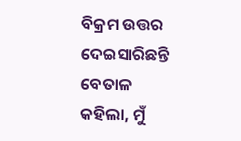ବିକ୍ରମ ଉତ୍ତର ଦେଇସାରିଛନ୍ତି ବେତାଳ କହିଲା, ମୁଁ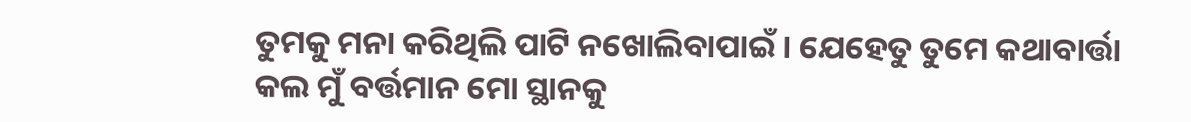ତୁମକୁ ମନା କରିଥିଲି ପାଟି ନଖୋଲିବାପାଇଁ । ଯେହେତୁ ତୁମେ କଥାବାର୍ତ୍ତା କଲ ମୁଁ ବର୍ତ୍ତମାନ ମୋ ସ୍ଥାନକୁ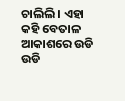ଚାଲିଲି । ଏହା କହି ବେତାଳ ଆକାଶରେ ଉଡି ଉଡି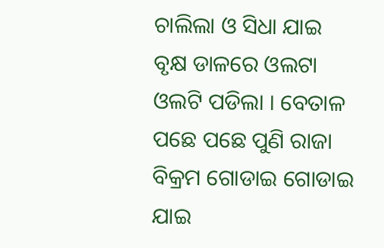ଚାଲିଲା ଓ ସିଧା ଯାଇ ବୃକ୍ଷ ଡାଳରେ ଓଲଟା ଓଲଟି ପଡିଲା । ବେତାଳ ପଛେ ପଛେ ପୁଣି ରାଜା ବିକ୍ରମ ଗୋଡାଇ ଗୋଡାଇ ଯାଇ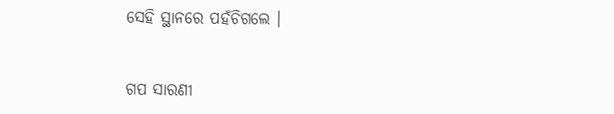ସେହି ସ୍ଥାନରେ ପହଁଚିଗଲେ ।


ଗପ ସାରଣୀ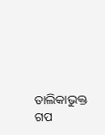ତାଲିକାଭୁକ୍ତ ଗପ